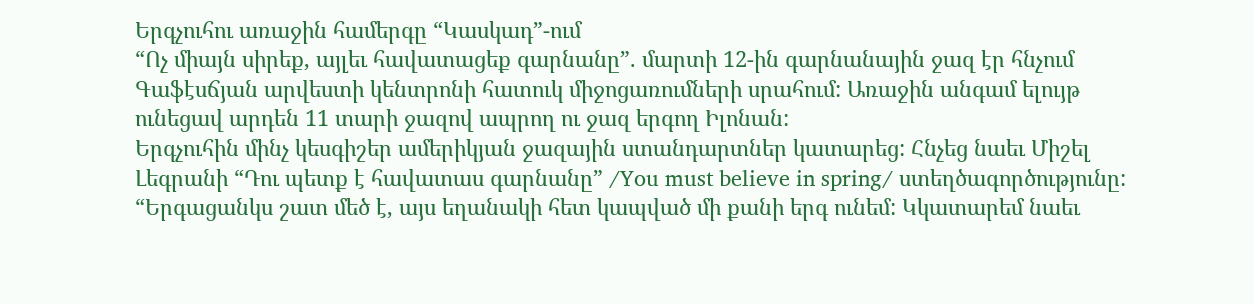Երգչուհու առաջին համերգը “Կասկադ”-ում
“Ոչ միայն սիրեք, այլեւ հավատացեք գարնանը”. մարտի 12-ին գարնանային ջազ էր հնչում Գաֆէսճյան արվեստի կենտրոնի հատուկ միջոցառումների սրահում: Առաջին անգամ ելույթ ունեցավ արդեն 11 տարի ջազով ապրող ու ջազ երգող Իլոնան:
Երգչուհին մինչ կեսգիշեր ամերիկյան ջազային ստանդարտներ կատարեց: Հնչեց նաեւ Միշել Լեգրանի “Դու պետք է հավատաս գարնանը” /You must believe in spring/ ստեղծագործությունը: “Երգացանկս շատ մեծ է, այս եղանակի հետ կապված մի քանի երգ ունեմ: Կկատարեմ նաեւ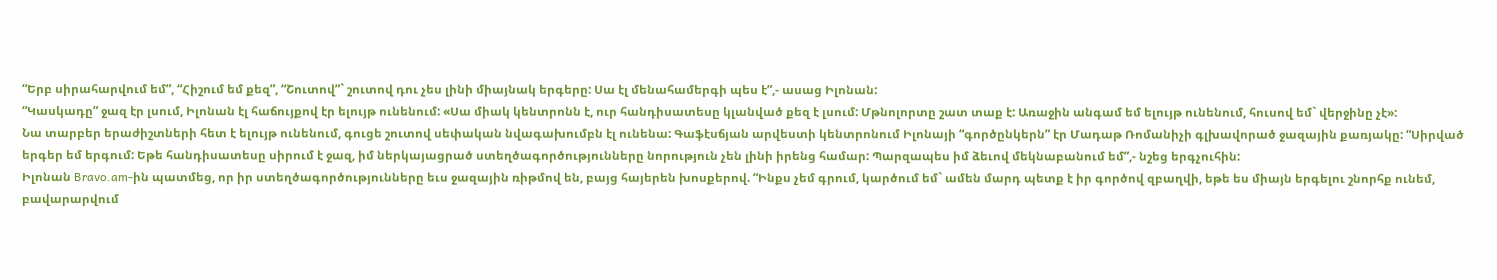“Երբ սիրահարվում եմ”, “Հիշում եմ քեզ”, “Շուտով”` շուտով դու չես լինի միայնակ երգերը: Սա էլ մենահամերգի պես է”,- ասաց Իլոնան:
“Կասկադը” ջազ էր լսում, Իլոնան էլ հաճույքով էր ելույթ ունենում: «Սա միակ կենտրոնն է, ուր հանդիսատեսը կլանված քեզ է լսում: Մթնոլորտը շատ տաք է: Առաջին անգամ եմ ելույթ ունենում, հուսով եմ` վերջինը չէ»:
Նա տարբեր երաժիշտների հետ է ելույթ ունենում, գուցե շուտով սեփական նվագախումբն էլ ունենա: Գաֆէսճյան արվեստի կենտրոնում Իլոնայի “գործընկերն” էր Մադաթ Ռոմանիչի գլխավորած ջազային քառյակը: “Սիրված երգեր եմ երգում: Եթե հանդիսատեսը սիրում է ջազ, իմ ներկայացրած ստեղծագործությունները նորություն չեն լինի իրենց համար: Պարզապես իմ ձեւով մեկնաբանում եմ”,- նշեց երգչուհին:
Իլոնան Bravo.am-ին պատմեց, որ իր ստեղծագործությունները եւս ջազային ռիթմով են, բայց հայերեն խոսքերով. “Ինքս չեմ գրում, կարծում եմ` ամեն մարդ պետք է իր գործով զբաղվի, եթե ես միայն երգելու շնորհք ունեմ, բավարարվում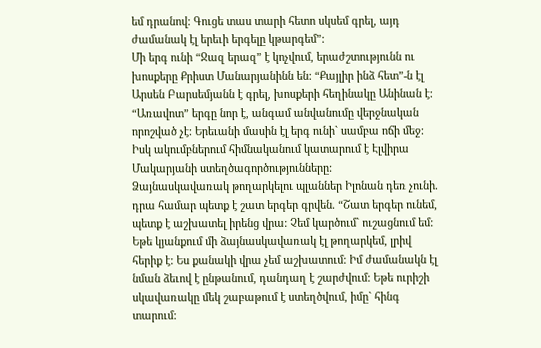եմ դրանով: Գուցե տաս տարի հետո սկսեմ գրել, այդ ժամանակ էլ երեւի երգելը կթարգեմ”:
Մի երգ ունի “Ջազ երազ” է կոչվում, երաժշտությունն ու խոսքերը Քրիստ Մանարյանինն են: “Քայլիր ինձ հետ”-ն էլ Արսեն Բարսեմյանն է գրել, խոսքերի հեղինակը Անինան է: “Առավոտ” երգը նոր է, անգամ անվանումը վերջնական որոշված չէ: Երեւանի մասին էլ երգ ունի` սամբա ոճի մեջ: Իսկ ակումբներում հիմնականում կատարում է Էլվիրա Մակարյանի ստեղծագործությունները:
Ձայնասկավառակ թողարկելու պլաններ Իլոնան դեռ չունի. դրա համար պետք է շատ երգեր գրվեն. “Շատ երգեր ունեմ, պետք է աշխատել իրենց վրա: Չեմ կարծում` ուշացնում եմ: Եթե կյանքում մի ձայնասկավառակ էլ թողարկեմ, լրիվ հերիք է: Ես քանակի վրա չեմ աշխատում: Իմ ժամանակն էլ նման ձեւով է ընթանում, դանդաղ է շարժվում: Եթե ուրիշի սկավառակը մեկ շաբաթում է ստեղծվում, իմը` հինգ տարում: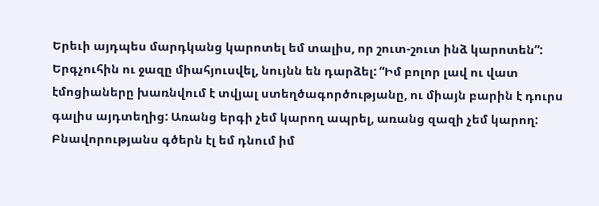Երեւի այդպես մարդկանց կարոտել եմ տալիս, որ շուտ-շուտ ինձ կարոտեն”:
Երգչուհին ու ջազը միահյուսվել, նույնն են դարձել: “Իմ բոլոր լավ ու վատ էմոցիաները խառնվում է տվյալ ստեղծագործությանը, ու միայն բարին է դուրս գալիս այդտեղից: Առանց երգի չեմ կարող ապրել, առանց զազի չեմ կարող: Բնավորությանս գծերն էլ եմ դնում իմ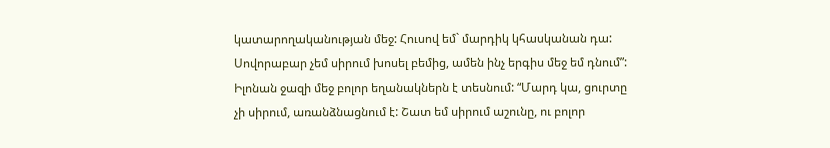կատարողականության մեջ: Հուսով եմ` մարդիկ կհասկանան դա: Սովորաբար չեմ սիրում խոսել բեմից, ամեն ինչ երգիս մեջ եմ դնում”:
Իլոնան ջազի մեջ բոլոր եղանակներն է տեսնում: “Մարդ կա, ցուրտը չի սիրում, առանձնացնում է: Շատ եմ սիրում աշունը, ու բոլոր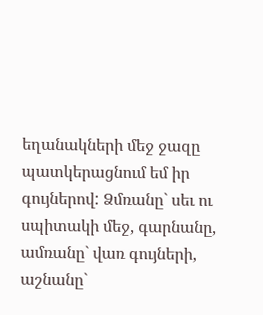եղանակների մեջ ջազը պատկերացնում եմ իր գույներով: Ձմռանը` սեւ ու սպիտակի մեջ, գարնանը, ամռանը` վառ գույների, աշնանը`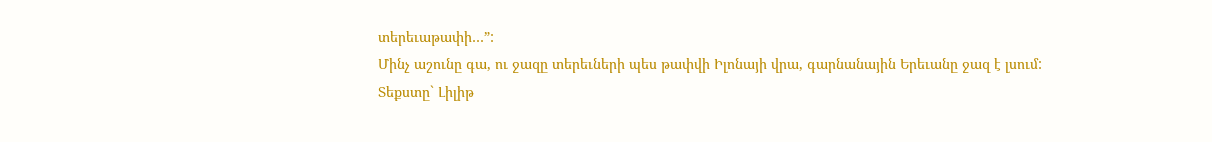տերեւաթափի…”:
Մինչ աշունը գա, ու ջազը տերեւների պես թափվի Իլոնայի վրա, գարնանային Երեւանը ջազ է լսում:
Տեքստը` Լիլիթ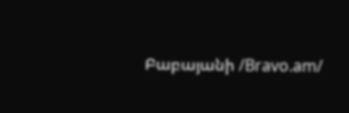Բաբայանի /Bravo.am/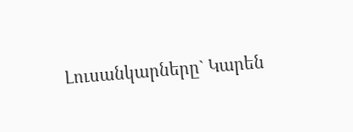Լուսանկարները` Կարեն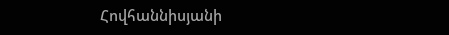Հովհաննիսյանի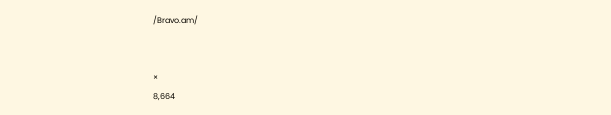/Bravo.am/


×
8,664